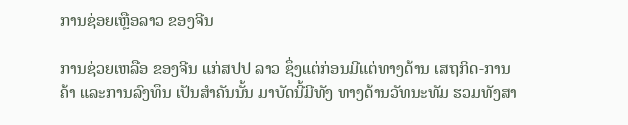ການຊ່ອຍເຫຼືອລາວ ຂອງຈີນ

ການຊ່ວຍເຫລືອ ຂອງຈີນ ແກ່ສປປ ລາວ ຊຶ່ງແຕ່ກ່ອນມີແຕ່ທາງດ້ານ ເສຖກິດ-ການຄ້າ ແລະການລົງທຶນ ເປັນສໍາຄັນນັ້ນ ມາບັດນີ້ມີທັງ ທາງດ້ານວັທນະທັມ ຮວມທັງສາ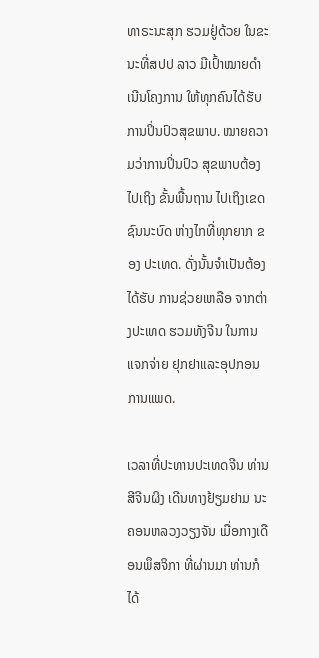ທາຣະນະສຸກ ຮວມຢູ່ດ້ວຍ ໃນຂະນະທີ່ສປປ ລາວ ມີເປົ້າໝາຍດໍາເນີນໂຄງການ ໃຫ້ທຸກຄົນໄດ້ຮັບ ການປິ່ນປົວສຸຂພາບ. ໝາຍຄວາມວ່າການປິ່ນປົວ ສຸຂພາບຕ້ອງໄປເຖິງ ຂັ້ນພື້ນຖານ ໄປເຖິງເຂດຊົນນະບົດ ຫ່າງໄກທີ່ທຸກຍາກ ຂອງ ປະເທດ. ດັ່ງນັ້ນຈໍາເປັນຕ້ອງໄດ້ຮັບ ການຊ່ວຍເຫລືອ ຈາກຕ່າງປະເທດ ຮວມທັງຈີນ ໃນການແຈກຈ່າຍ ຢຸກຢາແລະອຸປກອນ ການແພດ.

ເວລາທີ່ປະທານປະເທດຈີນ ທ່ານ ສີຈີນຜິງ ເດີນທາງຢ້ຽມຢາມ ນະຄອນຫລວງວຽງຈັນ ເມື່ອກາງເດືອນພຶສຈິກາ ທີ່ຜ່ານມາ ທ່ານກໍໄດ້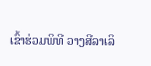ເຂົ້າຮ່ວມພິທີ ວາງສີລາເລິ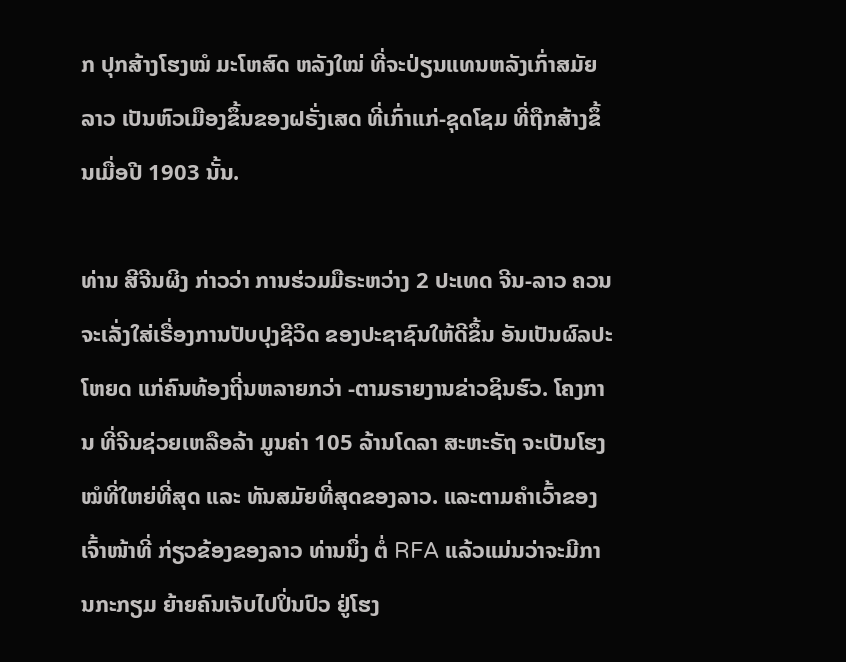ກ ປຸກສ້າງໂຮງໝໍ ມະໂຫສົດ ຫລັງໃໝ່ ທີ່ຈະປ່ຽນແທນຫລັງເກົ່າສມັຍລາວ ເປັນຫົວເມືອງຂຶ້ນຂອງຝຣັ່ງເສດ ທີ່ເກົ່າແກ່-ຊຸດໂຊມ ທີ່ຖືກສ້າງຂຶ້ນເມື່ອປີ 1903 ນັ້ນ.

ທ່ານ ສີຈີນຜິງ ກ່າວວ່າ ການຮ່ວມມືຣະຫວ່າງ 2 ປະເທດ ຈີນ-ລາວ ຄວນ ຈະເລັ່ງໃສ່ເຣື່ອງການປັບປຸງຊີວິດ ຂອງປະຊາຊົນໃຫ້ດີຂຶ້ນ ອັນເປັນຜົລປະໂຫຍດ ແກ່ຄົນທ້ອງຖີ່ນຫລາຍກວ່າ -ຕາມຣາຍງານຂ່າວຊິນຮົວ. ໂຄງການ ທີ່ຈີນຊ່ວຍເຫລືອລ້າ ມູນຄ່າ 105 ລ້ານໂດລາ ສະຫະຣັຖ ຈະເປັນໂຮງໝໍທີ່ໃຫຍ່ທີ່ສຸດ ແລະ ທັນສມັຍທີ່ສຸດຂອງລາວ. ແລະຕາມຄໍາເວົ້າຂອງເຈົ້າໜ້າທີ່ ກ່ຽວຂ້ອງຂອງລາວ ທ່ານນຶ່ງ ຕໍ່ RFA ແລ້ວແມ່ນວ່າຈະມີການກະກຽມ ຍ້າຍຄົນເຈັບໄປປິ່ນປົວ ຢູ່ໂຮງ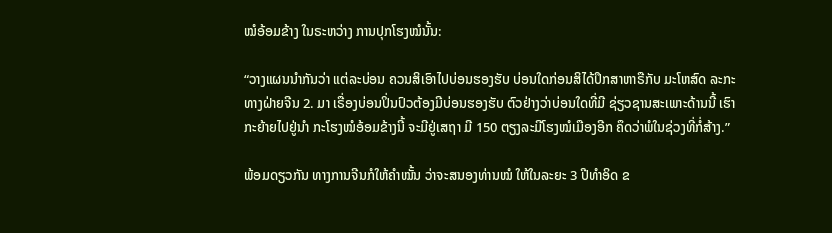ໝໍອ້ອມຂ້າງ ໃນຣະຫວ່າງ ການປຸກໂຮງໝໍນັ້ນ:

“ວາງແຜນນໍາກັນວ່າ ແຕ່ລະບ່ອນ ຄວນສິເອົາໄປບ່ອນຮອງຮັບ ບ່ອນໃດກ່ອນສິໄດ້ປຶກສາຫາຣືກັບ ມະໂຫສົດ ລະກະທາງຝ່າຍຈີນ 2. ມາ ເຣື່ອງບ່ອນປິ່ນປົວຕ້ອງມີບ່ອນຮອງຮັບ ຕົວຢ່າງວ່າບ່ອນໃດທີ່ມີ ຊ່ຽວຊານສະເພາະດ້ານນີ້ ເຮົາກະຍ້າຍໄປຢູ່ນໍາ ກະໂຮງໝໍອ້ອມຂ້າງນີ້ ຈະມີຢູ່ເສຖາ ມີ 150 ຕຽງລະມີໂຮງໝໍເມືອງອີກ ຄຶດວ່າພໍໃນຊ່ວງທີ່ກໍ່ສ້າງ.”

ພ້ອມດຽວກັນ ທາງການຈີນກໍໃຫ້ຄໍາໝັ້ນ ວ່າຈະສນອງທ່ານໝໍ ໃຫ້ໃນລະຍະ 3 ປີທໍາອິດ ຂ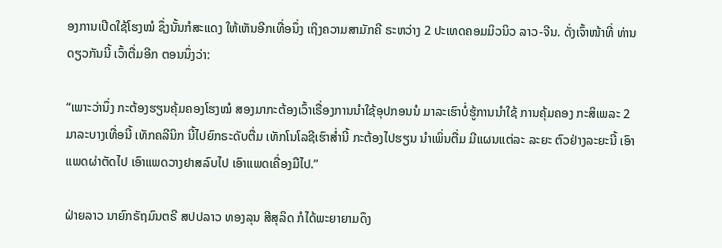ອງການເປີດໃຊ້ໂຮງໝໍ ຊຶ່ງນັ້ນກໍສະແດງ ໃຫ້ເຫັນອີກເທື່ອນຶ່ງ ເຖິງຄວາມສາມັກຄີ ຣະຫວ່າງ 2 ປະເທດຄອມມິວນິວ ລາວ-ຈີນ. ດັ່ງເຈົ້າໜ້າທີ່ ທ່ານດຽວກັນນີ້ ເວົ້າຕື່ມອີກ ຕອນນຶ່ງວ່າ:

“ເພາະວ່ານຶ່ງ ກະຕ້ອງຮຽນຄຸ້ມຄອງໂຮງໝໍ ສອງມາກະຕ້ອງເວົ້າເຣື່ອງການນໍາໃຊ້ອຸປກອນນໍ ມາລະເຮົາບໍ່ຮູ້ການນໍາໃຊ້ ການຄຸ້ມຄອງ ກະສິເພລະ 2 ມາລະບາງເທື່ອນີ້ ເທັກຄລີນິກ ນີ້ໄປຍົກຣະດັບຕື່ມ ເທັກໂນໂລຊີເຮົາສໍ່ານີ້ ກະຕ້ອງໄປຮຽນ ນໍາເພິ່ນຕື່ມ ມີແຜນແຕ່ລະ ລະຍະ ຕົວຢ່າງລະຍະນີ້ ເອົາແພດຜ່າຕັດໄປ ເອົາແພດວາງຢາສລົບໄປ ເອົາແພດເຄື່ອງມືໄປ.”

ຝ່າຍລາວ ນາຍົກຣັຖມົນຕຣີ ສປປລາວ ທອງລຸນ ສີສຸລິດ ກໍໄດ້ພະຍາຍາມດຶງ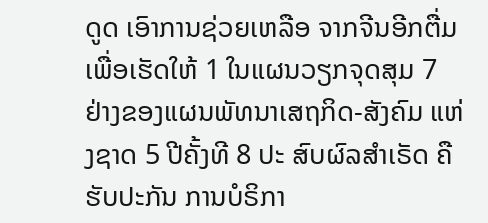ດູດ ເອົາການຊ່ວຍເຫລືອ ຈາກຈີນອີກຕື່ມເພື່ອເຮັດໃຫ້ 1 ໃນແຜນວຽກຈຸດສຸມ 7 ຢ່າງຂອງແຜນພັທນາເສຖກິດ-ສັງຄົມ ແຫ່ງຊາດ 5 ປີຄັ້ງທີ 8 ປະ ສົບຜົລສໍາເຣັດ ຄືຮັບປະກັນ ການບໍຣິກາ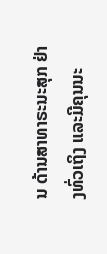ນ ດ້ານສາທາຣະນະສຸກ ຢ່າງທົ່ວເຖິງ ແລະມີຄຸນນະ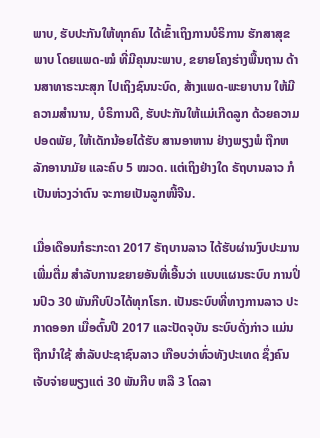ພາບ, ຮັບປະກັນໃຫ້ທຸກຄົນ ໄດ້ເຂົ້າເຖິງການບໍຣິການ ຮັກສາສຸຂພາບ ໂດຍແພດ-ໝໍ ທີ່ມີຄຸນນະພາບ, ຂຍາຍໂຄງຮ່າງພື້ນຖານ ດ້ານສາທາຣະນະສຸກ ໄປເຖິງຊົນນະບົດ, ສ້າງແພດ-ພະຍາບານ ໃຫ້ມີຄວາມສໍານານ, ບໍຣິການດີ, ຮັບປະກັນໃຫ້ແມ່ເກີດລູກ ດ້ວຍຄວາມປອດພັຍ, ໃຫ້ເດັກນ້ອຍໄດ້ຮັບ ສານອາຫານ ຢ່າງພຽງພໍ ຖືກຫລັກອານາມັຍ ແລະຄົບ 5 ໝວດ. ແຕ່ເຖິງຢ່າງໃດ ຣັຖບານລາວ ກໍເປັນຫ່ວງວ່າຕົນ ຈະກາຍເປັນລູກໜີ້ຈີນ.

ເມື່ອເດືອນກໍຣະກະດາ 2017 ຣັຖບານລາວ ໄດ້ຮັບຜ່ານງົບປະມານເພີ່ມຕື່ມ ສໍາລັບການຂຍາຍອັນທີ່ເອີ້ນວ່າ ແບບແຜນຣະບົບ ການປິ່ນປົວ 30 ພັນກີບປົວໄດ້ທຸກໂຣກ. ເປັນຣະບົບທີ່ທາງການລາວ ປະກາດອອກ ເມື່ອຕົ້ນປີ 2017 ແລະປັດຈຸບັນ ຣະບົບດັ່ງກ່າວ ແມ່ນຖືກນໍາໃຊ້ ສໍາລັບປະຊາຊົນລາວ ເກືອບວ່າທົ່ວທັງປະເທດ ຊຶ່ງຄົນເຈັບຈ່າຍພຽງແຕ່ 30 ພັນກີບ ຫລື 3 ໂດລາ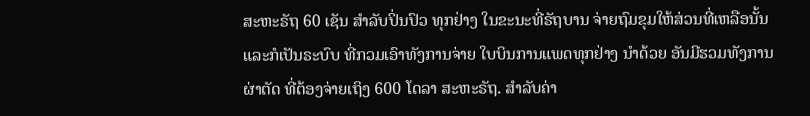ສະຫະຣັຖ 60 ເຊັນ ສໍາລັບປິ່ນປົວ ທຸກຢ່າງ ໃນຂະນະທີ່ຣັຖບານ ຈ່າຍຖົມຂຸມໃຫ້ສ່ວນທີ່ເຫລືອນັ້ນ ແລະກໍເປັນຣະບົບ ທີ່ກວມເອົາທັງການຈ່າຍ ໃບບິນການແພດທຸກຢ່າງ ນໍາດ້ວຍ ອັນມີຮວມທັງການຜ່າຕັດ ທີ່ຕ້ອງຈ່າຍເຖິງ 600 ໂດລາ ສະຫະຣັຖ. ສໍາລັບຄ່າ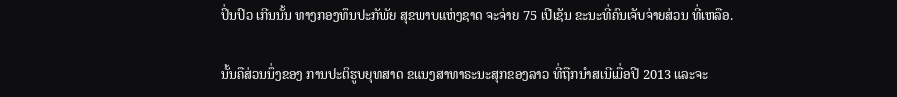ປິ່ນປົວ ເກີນນັ້ນ ທາງກອງທຶນປະກັພັຍ ສຸຂພາບແຫ່ງຊາດ ຈະຈ່າຍ 75 ເປີເຊັນ ຂະນະທີ່ຄົນເຈັບຈ່າຍສ່ວນ ທີ່ເຫລືອ.

ນັ້ນຄືສ່ວນນຶ່ງຂອງ ການປະຕິຮູບຍຸທສາດ ຂແນງສາທາຣະນະສຸກຂອງລາວ ທີ່ຖືກນໍາສເນີເມື່ອປີ 2013 ແລະຈະ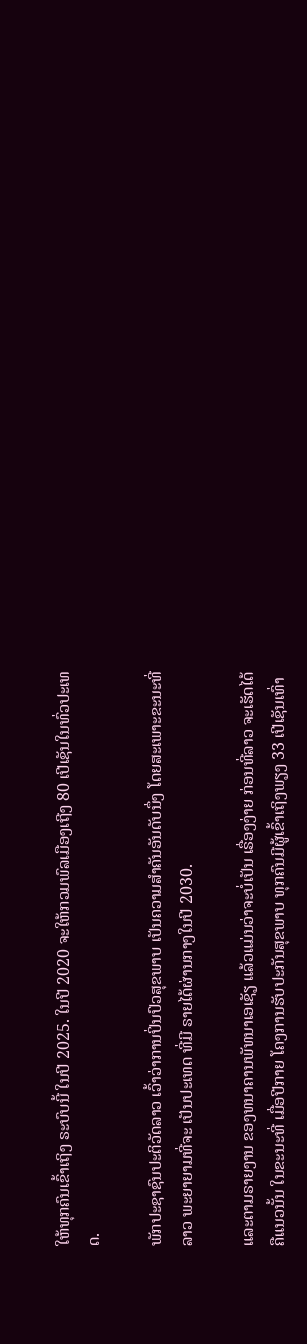ໃຫ້ທຸກຄົນເຂົ້າເຖິງ ຣະບົບນີ້ ໃນປີ 2025. ໃນປີ 2020 ຈະໃຫ້ກວມພົລເມືອງເຖີງ 80 ເປີເຊັນໃນທົ່ວປະເທດ.

ພັກປະຊາຊົນປະຕິວັດລາວ ເວົ້າວ່າການປິ່ນປົວສຸຂພາບ ເປັນຄວາມສໍາຄັນອັນດັບນຶ່ງ ໂດຍສະເພາະຂະນະທີ່ລາວ ພະຍາຍາມທີ່ຈະ ເປັນປະເທດ ທີ່ມີ ຣາຍໄດ້ຜ່ານກາງໃນປີ 2030.

ແລະຕາມຣາຍງານ ຂອງທນາຄານພັທນາເອເຊັຽ ແລ້ວແມ່ນວ່າຈະບໍ່ເປັນ ເຣື່ອງງ່າຍ ກ່ອນທີ່ລາວ ຈະເຮັດໄດ້ຄືແນວນັ້ນ ໃນຂະນະທີ່ ເມື່ອປີກາຍ ໂຄງການຮັບປະກັນສຸຂພາບ ທຸກຄົນມີຜູ້ເຂົ້າເຖິງພຽງ 33 ເປີເຊັນເທົ່າ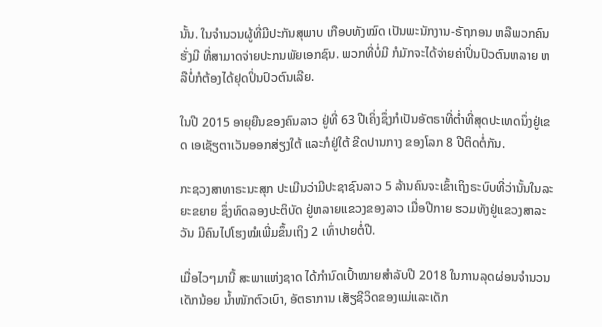ນັ້ນ. ໃນຈໍານວນຜູ້ທີ່ມີປະກັນສຸພາບ ເກືອບທັງໝົດ ເປັນພະນັກງານ-ຣັຖກອນ ຫລືພວກຄົນຮັ່ງມີ ທີ່ສາມາດຈ່າຍປະກນພັຍເອກຊົນ. ພວກທີ່ບໍ່ມີ ກໍມັກຈະໄດ້ຈ່າຍຄ່າປິ່ນປົວຕົນຫລາຍ ຫລືບໍ່ກໍຕ້ອງໄດ້ຢຸດປິ່ນປົວຕົນເລີຍ.

ໃນປີ 2015 ອາຍຸຍືນຂອງຄົນລາວ ຢູ່ທີ່ 63 ປີເຄິ່ງຊຶ່ງກໍເປັນອັຕຣາທີ່ຕໍ່າທີ່ສຸດປະເທດນຶ່ງຢູ່ເຂດ ເອເຊັຽຕາເວັນອອກສ່ຽງໃຕ້ ແລະກໍຢູ່ໃຕ້ ຂີດປານກາງ ຂອງໂລກ 8 ປີຕິດຕໍ່ກັນ.

ກະຊວງສາທາຣະນະສຸກ ປະເມີນວ່າມີປະຊາຊົນລາວ 5 ລ້ານຄົນຈະເຂົ້າເຖິງຣະບົບທີ່ວ່ານັ້ນໃນລະຍະຂຍາຍ ຊຶ່ງທົດລອງປະຕິບັດ ຢູ່ຫລາຍແຂວງຂອງລາວ ເມື່ອປີກາຍ ຮວມທັງຢູ່ແຂວງສາລະວັນ ມີຄົນໄປໂຮງໝໍເພີ່ມຂຶ້ນເຖິງ 2 ເທົ່າປາຍຕໍ່ປີ.

ເມື່ອໄວໆມານີ້ ສະພາແຫ່ງຊາດ ໄດ້ກໍານົດເປົ້າໝາຍສໍາລັບປີ 2018 ໃນການລຸດຜ່ອນຈໍານວນເດັກນ້ອຍ ນໍ້າໜັກຕົວເບົາ, ອັຕຣາການ ເສັຽຊີວິດຂອງແມ່ແລະເດັກ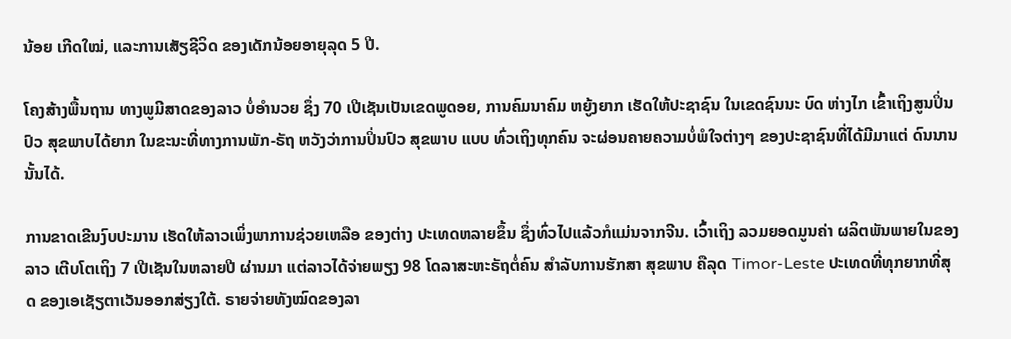ນ້ອຍ ເກີດໃໝ່, ແລະການເສັຽຊີວິດ ຂອງເດັກນ້ອຍອາຍຸລຸດ 5 ປີ.

ໂຄງສ້າງພື້ນຖານ ທາງພູມີສາດຂອງລາວ ບໍ່ອໍານວຍ ຊຶ່ງ 70 ເປີເຊັນເປັນເຂດພູດອຍ, ການຄົມນາຄົມ ຫຍູ້ງຍາກ ເຮັດໃຫ້ປະຊາຊົນ ໃນເຂດຊົນນະ ບົດ ຫ່າງໄກ ເຂົ້າເຖິງສູນປິ່ນປົວ ສຸຂພາບໄດ້ຍາກ ໃນຂະນະທີ່ທາງການພັກ-ຣັຖ ຫວັງວ່າການປິ່ນປົວ ສຸຂພາບ ແບບ ທົ່ວເຖິງທຸກຄົນ ຈະຜ່ອນຄາຍຄວາມບໍ່ພໍໃຈຕ່າງໆ ຂອງປະຊາຊົນທີ່ໄດ້ມີມາແຕ່ ດົນນານນັ້ນໄດ້.

ການຂາດເຂີນງົບປະມານ ເຮັດໃຫ້ລາວເພິ່ງພາການຊ່ວຍເຫລືອ ຂອງຕ່າງ ປະເທດຫລາຍຂຶ້ນ ຊຶ່ງທົ່ວໄປແລ້ວກໍແມ່ນຈາກຈີນ. ເວົ້າເຖິງ ລວມຍອດມູນຄ່າ ຜລິຕພັນພາຍໃນຂອງລາວ ເຕີບໂຕເຖິງ 7 ເປີເຊັນໃນຫລາຍປີ ຜ່ານມາ ແຕ່ລາວໄດ້ຈ່າຍພຽງ 98 ໂດລາສະຫະຣັຖຕໍ່ຄົນ ສໍາລັບການຮັກສາ ສຸຂພາບ ຄືລຸດ Timor-Leste ປະເທດທີ່ທຸກຍາກທີ່ສຸດ ຂອງເອເຊັຽຕາເວັນອອກສ່ຽງໃຕ້. ຣາຍຈ່າຍທັງໝົດຂອງລາ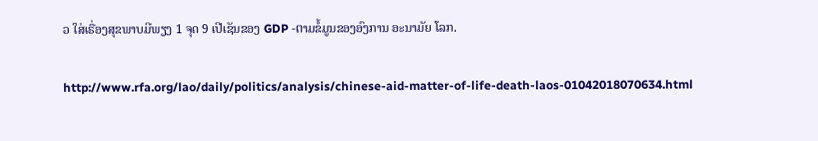ວ ໃສ່ເຣື່ອງສຸຂພາບມີພຽງ 1 ຈຸດ 9 ເປີເຊັນຂອງ GDP -ຕາມຂໍ້ມູນຂອງອົງການ ອະນາມັຍ ໂລກ.

http://www.rfa.org/lao/daily/politics/analysis/chinese-aid-matter-of-life-death-laos-01042018070634.html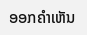ອອກຄຳເຫັນ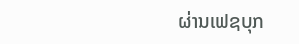ຜ່ານເຟຊບຸກ